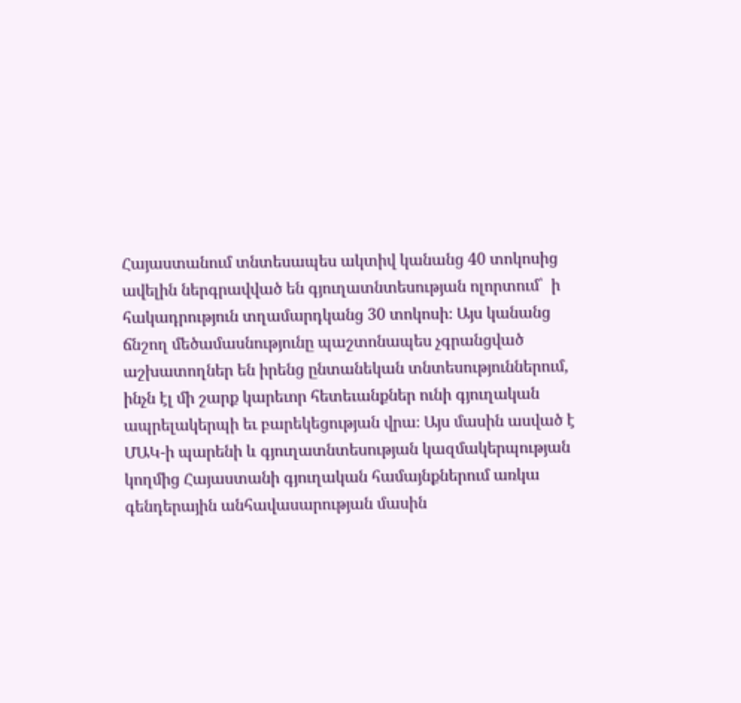Հայաստանում տնտեսապես ակտիվ կանանց 40 տոկոսից ավելին ներգրավված են գյուղատնտեսության ոլորտում՝  ի հակադրություն տղամարդկանց 30 տոկոսի։ Այս կանանց ճնշող մեծամասնությունը պաշտոնապես չգրանցված աշխատողներ են իրենց ընտանեկան տնտեսություններում, ինչն էլ մի շարք կարեւոր հետեւանքներ ունի գյուղական ապրելակերպի եւ բարեկեցության վրա։ Այս մասին ասված է ՄԱԿ-ի պարենի և գյուղատնտեսության կազմակերպության կողմից Հայաստանի գյուղական համայնքներում առկա գենդերային անհավասարության մասին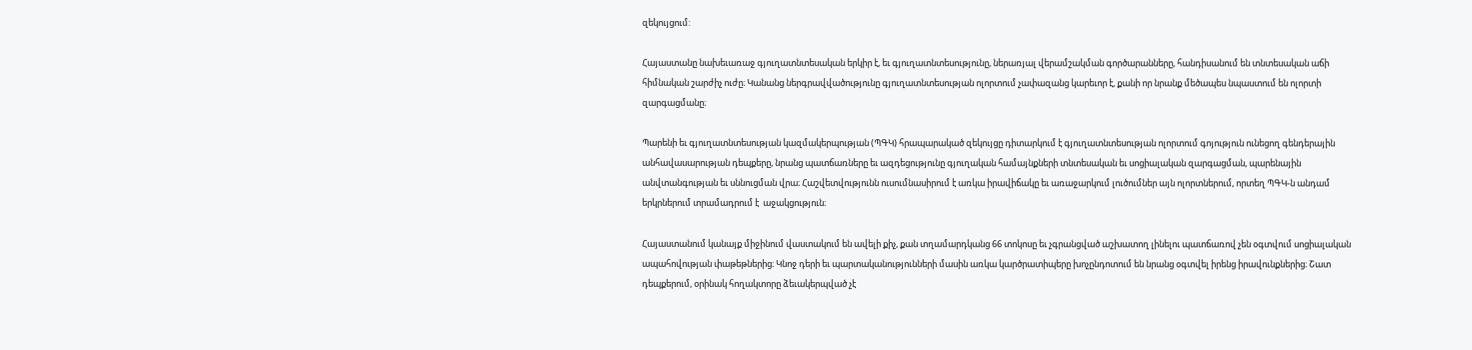զեկույցում:

Հայաստանը նախեւառաջ գյուղատնտեսական երկիր է, եւ գյուղատնտեսությունը, ներառյալ վերամշակման գործարանները, հանդիսանում են տնտեսական աճի հիմնական շարժիչ ուժը։ Կանանց ներգրավվածությունը գյուղատնտեսության ոլորտում չափազանց կարեւոր է, քանի որ նրանք մեծապես նպաստում են ոլորտի զարգացմանը։

Պարենի եւ գյուղատնտեսության կազմակերպության (ՊԳԿ) հրապարակած զեկույցը դիտարկում է գյուղատնտեսության ոլորտում գոյություն ունեցող գենդերային անհավասարության դեպքերը, նրանց պատճառները եւ ազդեցությունը գյուղական համայնքների տնտեսական եւ սոցիալական զարգացման, պարենային անվտանգության եւ սննուցման վրա։ Հաշվետվությունն ուսումնասիրում է առկա իրավիճակը եւ առաջարկում լուծումներ այն ոլորտներում, որտեղ ՊԳԿ-ն անդամ երկրներում տրամադրում է  աջակցություն։

Հայաստանում կանայք միջինում վաստակում են ավելի քիչ, քան տղամարդկանց 66 տոկոսը եւ չգրանցված աշխատող լինելու պատճառով չեն օգտվում սոցիալական ապահովության փաթեթներից։ Կնոջ դերի եւ պարտականությունների մասին առկա կարծրատիպերը խոչընդոտում են նրանց օգտվել իրենց իրավունքներից։ Շատ դեպքերում, օրինակ հողակտորը ձեւակերպված չէ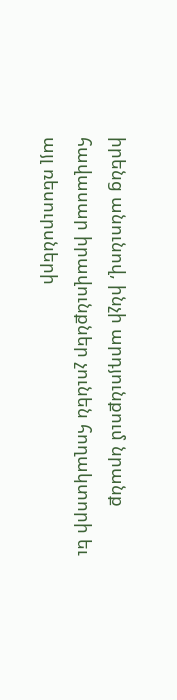իրենց անունով, ինչի արդյունքում նրանք հավասար իրավունքներ չունեն հողակտորի եւ այլ ռեսուրսների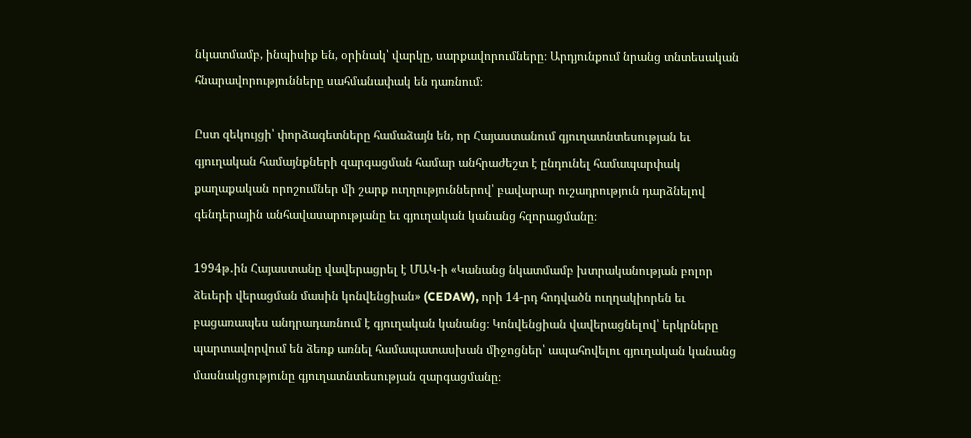նկատմամբ, ինպիսիք են, օրինակ՝ վարկը, սարքավորումները։ Արդյունքում նրանց տնտեսական հնարավորությունները սահմանափակ են դառնում։

Ըստ զեկույցի՝ փորձագետները համաձայն են, որ Հայաստանում գյուղատնտեսության եւ գյուղական համայնքների զարգացման համար անհրաժեշտ է ընդունել համապարփակ քաղաքական որոշումներ մի շարք ուղղություններով՝ բավարար ուշադրություն դարձնելով գենդերային անհավասարությանը եւ գյուղական կանանց հզորացմանը։

1994թ․ին Հայաստանը վավերացրել է ՄԱԿ-ի «Կանանց նկատմամբ խտրականության բոլոր ձեւերի վերացման մասին կոնվենցիան» (CEDAW), որի 14-րդ հոդվածն ուղղակիորեն եւ բացառապես անդրադառնում է գյուղական կանանց։ Կոնվենցիան վավերացնելով՝ երկրները պարտավորվում են ձեռք առնել համապատասխան միջոցներ՝ ապահովելու գյուղական կանանց մասնակցությունը գյուղատնտեսության զարգացմանը։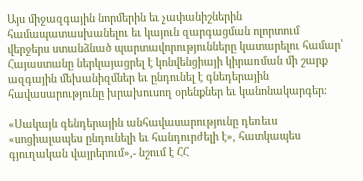Այս միջազգային նորմերին եւ չափանիշներին համապատասխանելու եւ կայուն զարգացման ոլորտում վերջերս ստանձնած պարտավորությունները կատարելու համար՝ Հայաստանը ներկայացրել է կոնվենցիայի կիրառման մի շարք ազգային մեխանիզմներ եւ ընդունել է գնեդերային հավասարությունը խրախուսող օրենքներ եւ կանոնակարգեր։

«Սակայն գենդերային անհավասարությունը դեռեւս «սոցիալապես ընդունելի եւ հանդուրժելի է», հատկապես գյուղական վայրերում»,- նշում է ՀՀ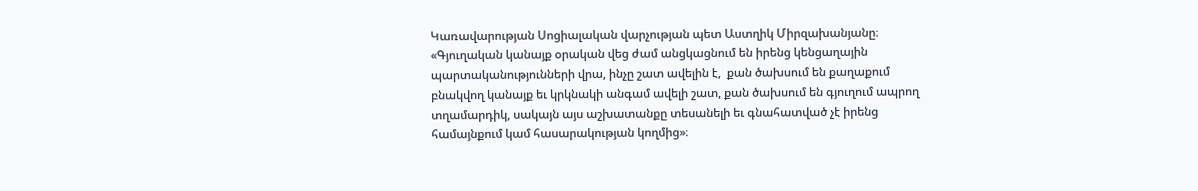Կառավարության Սոցիալական վարչության պետ Աստղիկ Միրզախանյանը։ «Գյուղական կանայք օրական վեց ժամ անցկացնում են իրենց կենցաղային պարտականությունների վրա, ինչը շատ ավելին է,  քան ծախսում են քաղաքում բնակվող կանայք եւ կրկնակի անգամ ավելի շատ, քան ծախսում են գյուղում ապրող տղամարդիկ, սակայն այս աշխատանքը տեսանելի եւ գնահատված չէ իրենց համայնքում կամ հասարակության կողմից»։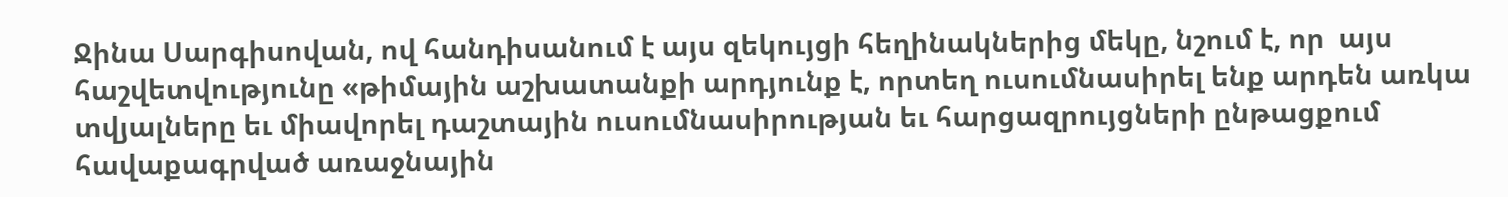Ջինա Սարգիսովան, ով հանդիսանում է այս զեկույցի հեղինակներից մեկը, նշում է, որ  այս հաշվետվությունը «թիմային աշխատանքի արդյունք է, որտեղ ուսումնասիրել ենք արդեն առկա տվյալները եւ միավորել դաշտային ուսումնասիրության եւ հարցազրույցների ընթացքում հավաքագրված առաջնային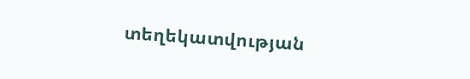տեղեկատվության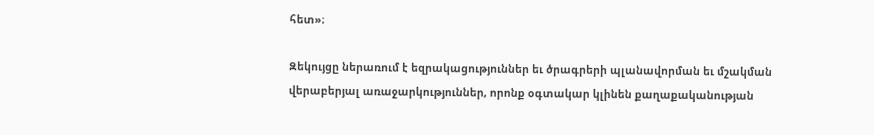հետ»։

Զեկույցը ներառում է եզրակացություններ եւ ծրագրերի պլանավորման եւ մշակման վերաբերյալ առաջարկություններ, որոնք օգտակար կլինեն քաղաքականության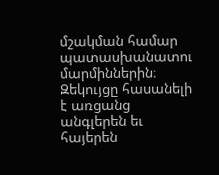մշակման համար պատասխանատու մարմիններին։ Զեկույցը հասանելի է առցանց անգլերեն եւ հայերեն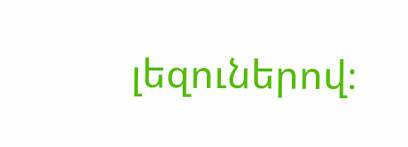լեզուներով։